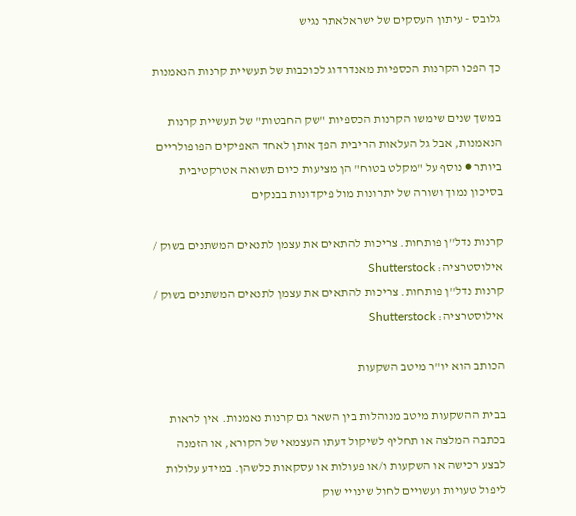גלובס - עיתון העסקים של ישראלאתר נגיש

כך הפכו הקרנות הכספיות מאנדרדוג לכוכבות של תעשיית קרנות הנאמנות

במשך שנים שימשו הקרנות הכספיות "שק החבטות" של תעשיית קרנות הנאמנות, אבל גל העלאות הריבית הפך אותן לאחד האפיקים הפופולריים ביותר ● נוסף על "מקלט בטוח" הן מציעות כיום תשואה אטרקטיבית בסיכון נמוך ושורה של יתרונות מול פיקדונות בבנקים

קרנות נדל''ן פותחות. צריכות להתאים את עצמן לתנאים המשתנים בשוק / אילוסטרציה: Shutterstock
קרנות נדל''ן פותחות. צריכות להתאים את עצמן לתנאים המשתנים בשוק / אילוסטרציה: Shutterstock

הכותב הוא יו"ר מיטב השקעות

בבית ההשקעות מיטב מנוהלות בין השאר גם קרנות נאמנות. אין לראות בכתבה המלצה או תחליף לשיקול דעתו העצמאי של הקורא, או הזמנה לבצע רכישה או השקעות ו/או פעולות או עסקאות כלשהן. במידע עלולות ליפול טעויות ועשויים לחול שינויי שוק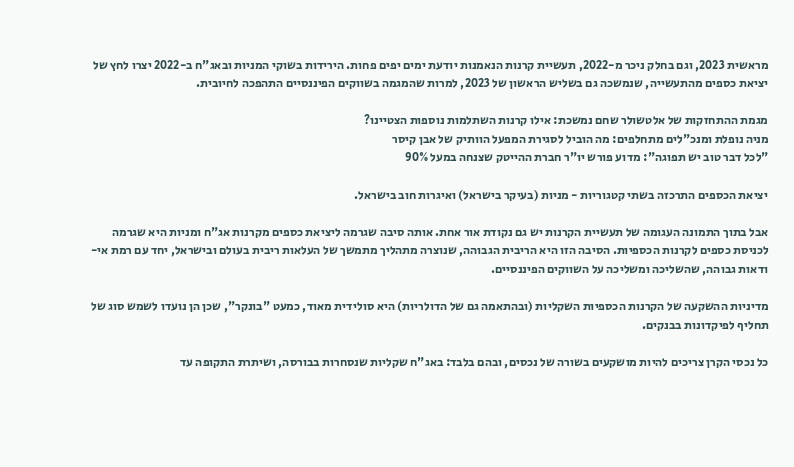מראשית 2023, וגם בחלק ניכר מ-2022, תעשיית קרנות הנאמנות יודעת ימים יפים פחות. הירידות בשוקי המניות ובאג"ח ב-2022 יצרו לחץ של יציאת כספים מהתעשייה, שנמשכה גם בשליש הראשון של 2023, למרות שהמגמה בשווקים הפיננסיים התהפכה לחיובית.

מגמת ההתחזקות של אלטשולר שחם נמשכת: אילו קרנות השתלמות נוספות הצטיינו?
מניה נופלת ומנכ"לים מתחלפים: מה הוביל לסגירת המפעל הוותיק של אבן קיסר
"לכל דבר טוב יש תפוגה": מדוע פורש יו"ר חברת ההייטק שצנחה במעל 90%

יציאת הכספים התרכזה בשתי קטגוריות - מניות (בעיקר בישראל) ואיגרות חוב בישראל.

אבל בתוך התמונה העגומה של תעשיית הקרנות יש גם נקודת אור אחת. אותה סיבה שגרמה ליציאת כספים מקרנות אג"ח ומניות היא שגרמה לכניסת כספים לקרנות הכספיות. הסיבה הזו היא הריבית הגבוהה, שנוצרה מתהליך מתמשך של העלאות ריבית בעולם ובישראל, יחד עם רמת אי-ודאות גבוהה, שהשליכה ומשליכה על השווקים הפיננסיים.

מדיניות ההשקעה של הקרנות הכספיות השקליות (ובהתאמה גם של הדולריות) היא סולידית מאוד, כמעט "בונקר", שכן הן נועדו לשמש סוג של תחליף לפיקדונות בבנקים.

כל נכסי הקרן צריכים להיות מושקעים בשורה של נכסים, ובהם בלבד: באג"ח שקליות שנסחרות בבורסה, ושיתרת התקופה עד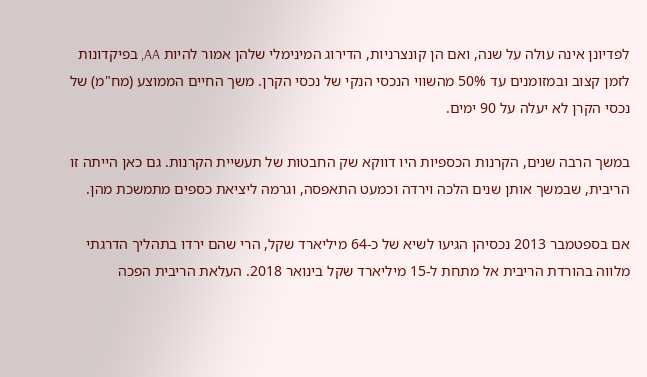לפדיונן אינה עולה על שנה, ואם הן קונצרניות, הדירוג המינימלי שלהן אמור להיות AA, בפיקדונות לזמן קצוב ובמזומנים עד 50% מהשווי הנכסי הנקי של נכסי הקרן. משך החיים הממוצע (מח"מ) של נכסי הקרן לא יעלה על 90 ימים.

במשך הרבה שנים, הקרנות הכספיות היו דווקא שק החבטות של תעשיית הקרנות. גם כאן הייתה זו הריבית, שבמשך אותן שנים הלכה וירדה וכמעט התאפסה, וגרמה ליציאת כספים מתמשכת מהן.

אם בספטמבר 2013 נכסיהן הגיעו לשיא של כ-64 מיליארד שקל, הרי שהם ירדו בתהליך הדרגתי מלווה בהורדת הריבית אל מתחת ל-15 מיליארד שקל בינואר 2018. העלאת הריבית הפכה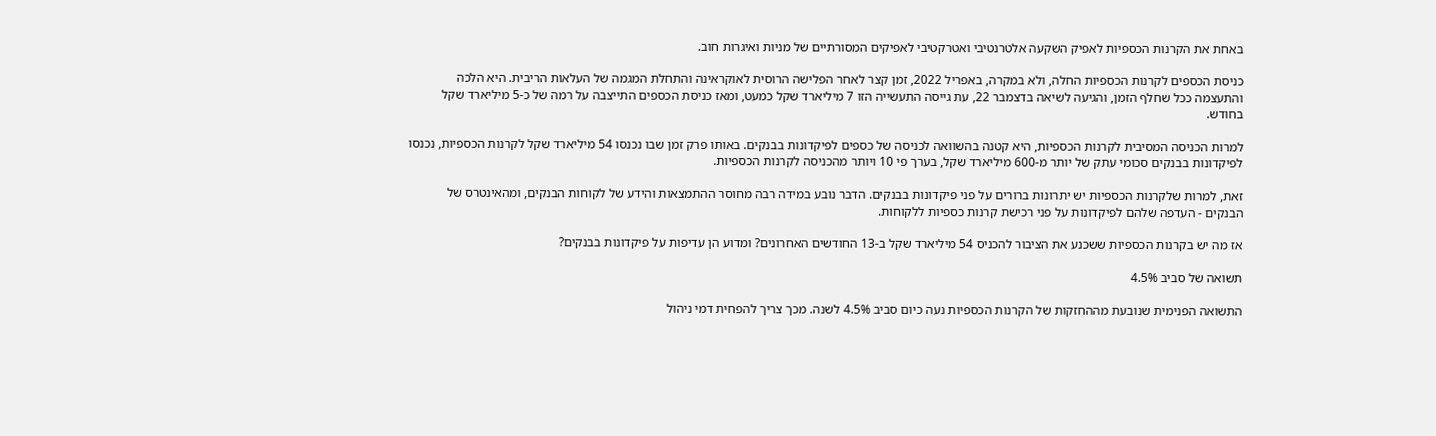באחת את הקרנות הכספיות לאפיק השקעה אלטרנטיבי ואטרקטיבי לאפיקים המסורתיים של מניות ואיגרות חוב.

כניסת הכספים לקרנות הכספיות החלה, ולא במקרה, באפריל 2022, זמן קצר לאחר הפלישה הרוסית לאוקראינה והתחלת המגמה של העלאות הריבית. היא הלכה והתעצמה ככל שחלף הזמן, והגיעה לשיאה בדצמבר 22, עת גייסה התעשייה הזו 7 מיליארד שקל כמעט, ומאז כניסת הכספים התייצבה על רמה של כ-5 מיליארד שקל בחודש.

למרות הכניסה המסיבית לקרנות הכספיות, היא קטנה בהשוואה לכניסה של כספים לפיקדונות בבנקים. באותו פרק זמן שבו נכנסו 54 מיליארד שקל לקרנות הכספיות, נכנסו לפיקדונות בבנקים סכומי עתק של יותר מ-600 מיליארד שקל, בערך פי 10 ויותר מהכניסה לקרנות הכספיות.

זאת, למרות שלקרנות הכספיות יש יתרונות ברורים על פני פיקדונות בבנקים. הדבר נובע במידה רבה מחוסר ההתמצאות והידע של לקוחות הבנקים, ומהאינטרס של הבנקים - העדפה שלהם לפיקדונות על פני רכישת קרנות כספיות ללקוחות.

אז מה יש בקרנות הכספיות ששכנע את הציבור להכניס 54 מיליארד שקל ב-13 החודשים האחרונים? ומדוע הן עדיפות על פיקדונות בבנקים?

תשואה של סביב 4.5%

התשואה הפנימית שנובעת מההחזקות של הקרנות הכספיות נעה כיום סביב 4.5% לשנה. מכך צריך להפחית דמי ניהול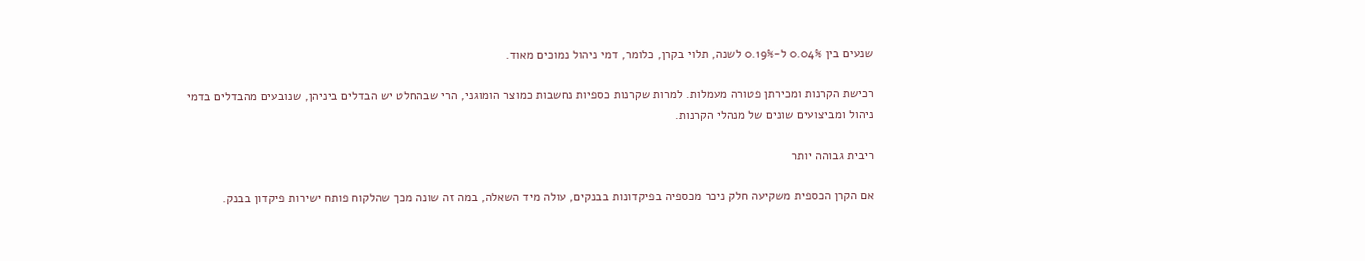שנעים בין 0.04% ל-0.19% לשנה, תלוי בקרן, כלומר, דמי ניהול נמוכים מאוד.

רכישת הקרנות ומכירתן פטורה מעמלות. למרות שקרנות כספיות נחשבות כמוצר הומוגני, הרי שבהחלט יש הבדלים ביניהן, שנובעים מהבדלים בדמי ניהול ומביצועים שונים של מנהלי הקרנות.

ריבית גבוהה יותר

אם הקרן הכספית משקיעה חלק ניכר מכספיה בפיקדונות בבנקים, עולה מיד השאלה, במה זה שונה מכך שהלקוח פותח ישירות פיקדון בבנק.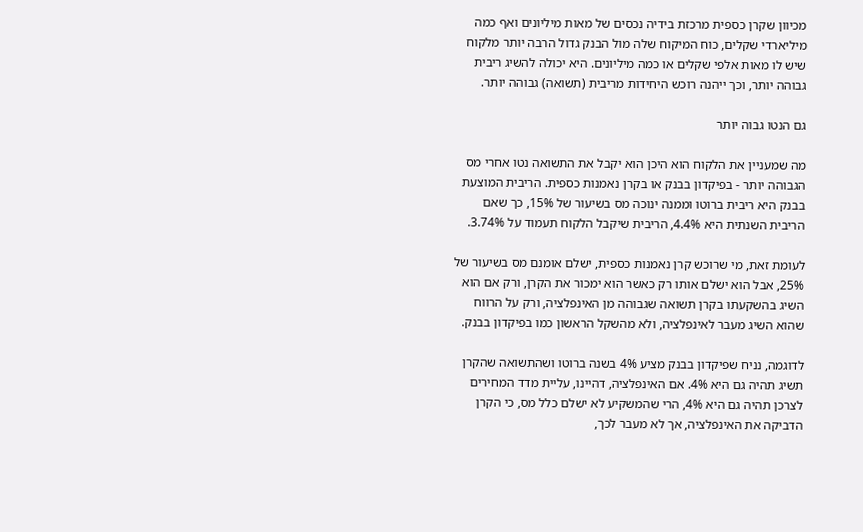מכיוון שקרן כספית מרכזת בידיה נכסים של מאות מיליונים ואף כמה מיליארדי שקלים, כוח המיקוח שלה מול הבנק גדול הרבה יותר מלקוח שיש לו מאות אלפי שקלים או כמה מיליונים. היא יכולה להשיג ריבית גבוהה יותר, וכך ייהנה רוכש היחידות מריבית (תשואה) גבוהה יותר.

גם הנטו גבוה יותר

מה שמעניין את הלקוח הוא היכן הוא יקבל את התשואה נטו אחרי מס הגבוהה יותר - בפיקדון בבנק או בקרן נאמנות כספית. הריבית המוצעת בבנק היא ריבית ברוטו וממנה ינוכה מס בשיעור של 15%, כך שאם הריבית השנתית היא 4.4%, הריבית שיקבל הלקוח תעמוד על 3.74%.

לעומת זאת, מי שרוכש קרן נאמנות כספית, ישלם אומנם מס בשיעור של 25%, אבל הוא ישלם אותו רק כאשר הוא ימכור את הקרן, ורק אם הוא השיג בהשקעתו בקרן תשואה שגבוהה מן האינפלציה, ורק על הרווח שהוא השיג מעבר לאינפלציה, ולא מהשקל הראשון כמו בפיקדון בבנק.

לדוגמה, נניח שפיקדון בבנק מציע 4% בשנה ברוטו ושהתשואה שהקרן תשיג תהיה גם היא 4%. אם האינפלציה, דהיינו, עליית מדד המחירים לצרכן תהיה גם היא 4%, הרי שהמשקיע לא ישלם כלל מס, כי הקרן הדביקה את האינפלציה, אך לא מעבר לכך,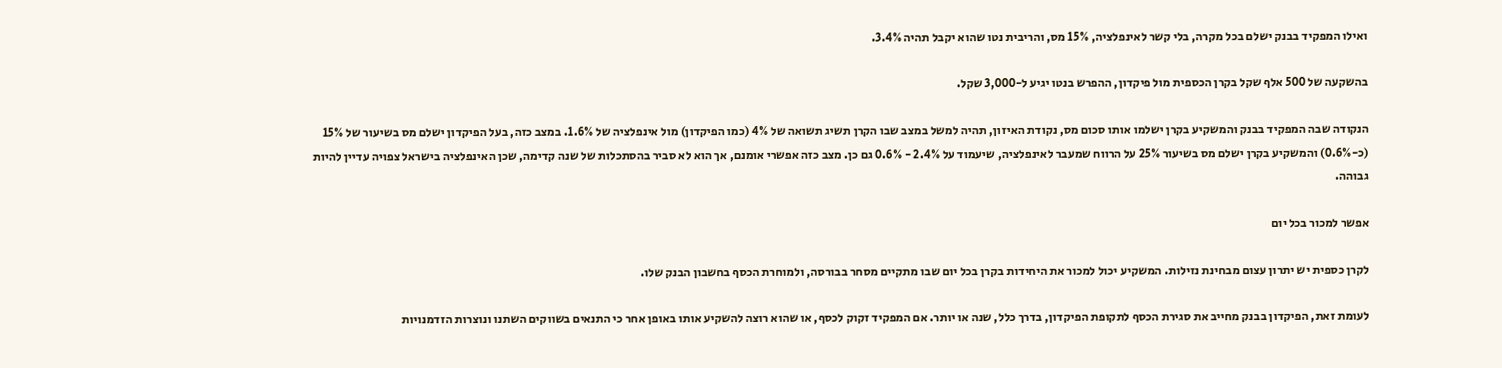ואילו המפקיד בבנק ישלם בכל מקרה, בלי קשר לאינפלציה, 15% מס, והריבית נטו שהוא יקבל תהיה 3.4%.

בהשקעה של 500 אלף שקל בקרן הכספית מול פיקדון, ההפרש בנטו יגיע ל-3,000 שקל.

הנקודה שבה המפקיד בבנק והמשקיע בקרן ישלמו אותו סכום מס, נקודת האיזון, תהיה למשל במצב שבו הקרן תשיג תשואה של 4% (כמו הפיקדון) מול אינפלציה של 1.6%. במצב כזה, בעל הפיקדון ישלם מס בשיעור של 15% (כ-0.6%) והמשקיע בקרן ישלם מס בשיעור 25% על הרווח שמעבר לאינפלציה, שיעמוד על 2.4% - 0.6% גם כן. מצב כזה אפשרי אומנם, אך הוא לא סביר בהסתכלות של שנה קדימה, שכן האינפלציה בישראל צפויה עדיין להיות גבוהה.

אפשר למכור בכל יום

לקרן כספית יש יתרון עצום מבחינת נזילות. המשקיע יכול למכור את היחידות בקרן בכל יום שבו מתקיים מסחר בבורסה, ולמוחרת הכסף בחשבון הבנק שלו.

לעומת זאת, הפיקדון בבנק מחייב את סגירת הכסף לתקופת הפיקדון, בדרך כלל, שנה או יותר. אם המפקיד זקוק לכסף, או שהוא רוצה להשקיע אותו באופן אחר כי התנאים בשווקים השתנו ונוצרות הזדמנויות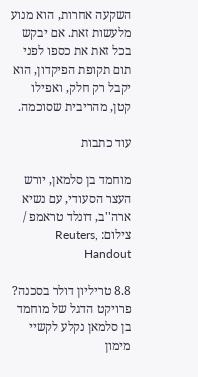השקעה אחרות, הוא מנוע מלעשות זאת. אם יבקש בכל זאת את כספו לפני תום תקופת הפיקדון, הוא יקבל רק חלק, ואפילו קטן, מהריבית שסוכמה.

עוד כתבות

מוחמד בן סלמאן, יורש העצר הסעודי, עם נשיא ארה''ב, דונלד טראמפ / צילום: Reuters, Handout

8.8 טריליון דולר בסכנה? פרויקט הדגל של מוחמד בן סלמאן נקלע לקשיי מימון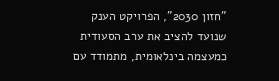"חזון 2030", הפרויקט הענק שנועד להציב את ערב הסעודית כמעצמה בינלאומית, מתמודד עם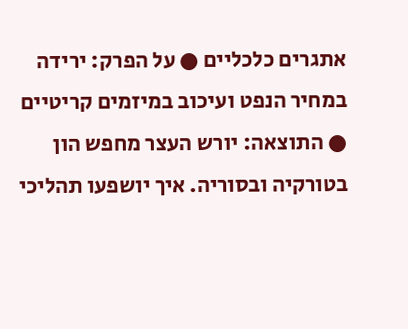אתגרים כלכליים ● על הפרק: ירידה במחיר הנפט ועיכוב במיזמים קריטיים ● התוצאה: יורש העצר מחפש הון בטורקיה ובסוריה. איך יושפעו תהליכי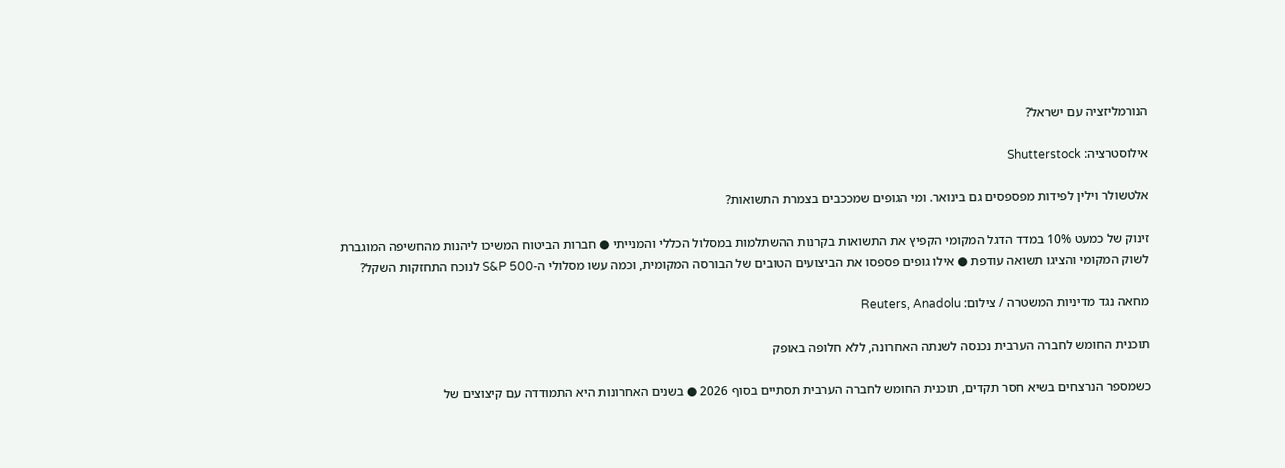הנורמליזציה עם ישראל?

אילוסטרציה: Shutterstock

אלטשולר וילין לפידות מפספסים גם בינואר. ומי הגופים שמככבים בצמרת התשואות?

זינוק של כמעט 10% במדד הדגל המקומי הקפיץ את התשואות בקרנות ההשתלמות במסלול הכללי והמנייתי ● חברות הביטוח המשיכו ליהנות מהחשיפה המוגברת לשוק המקומי והציגו תשואה עודפת ● אילו גופים פספסו את הביצועים הטובים של הבורסה המקומית, וכמה עשו מסלולי ה-S&P 500 לנוכח התחזקות השקל?

מחאה נגד מדיניות המשטרה / צילום: Reuters, Anadolu

תוכנית החומש לחברה הערבית נכנסה לשנתה האחרונה, ללא חלופה באופק

כשמספר הנרצחים בשיא חסר תקדים, תוכנית החומש לחברה הערבית תסתיים בסוף 2026 ● בשנים האחרונות היא התמודדה עם קיצוצים של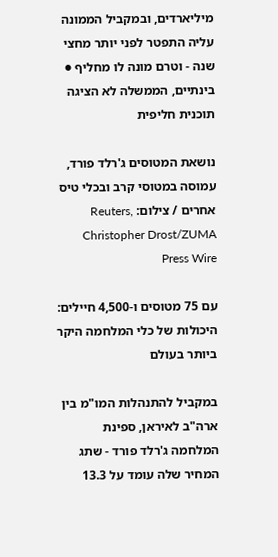מיליארדים, ובמקביל הממונה עליה התפטר לפני יותר מחצי שנה - וטרם מונה לו מחליף ● בינתיים, הממשלה לא הציגה תוכנית חליפית

נושאת המטוסים ג'רלד פורד, עמוסה במטוסי קרב ובכלי טיס אחרים / צילום: Reuters, Christopher Drost/ZUMA Press Wire

עם 75 מטוסים ו-4,500 חיילים: היכולות של כלי המלחמה היקר ביותר בעולם

במקביל להתנהלות המו"מ בין ארה"ב לאיראן, ספינת המלחמה ג'רלד פורד - שתג המחיר שלה עומד על 13.3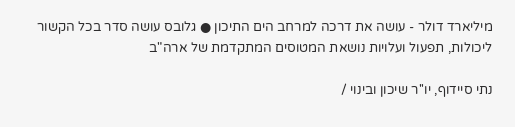מיליארד דולר - עושה את דרכה למרחב הים התיכון ● גלובס עושה סדר בכל הקשור ליכולות, תפעול ועלויות נושאת המטוסים המתקדמת של ארה"ב

נתי סיידוף, יו''ר שיכון ובינוי /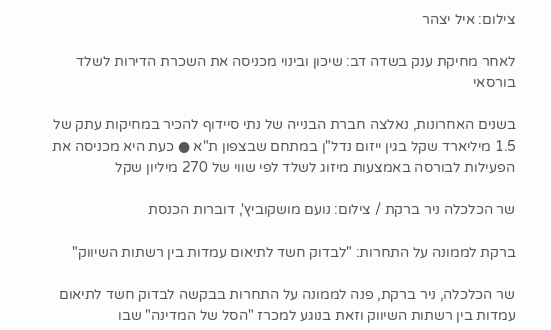צילום: איל יצהר

לאחר מחיקת ענק בשדה דב: שיכון ובינוי מכניסה את השכרת הדירות לשלד בורסאי

בשנים האחרונות, נאלצה חברת הבנייה של נתי סיידוף להכיר במחיקות עתק של 1.5 מיליארד שקל בגין ייזום נדל"ן במתחם שבצפון ת"א ● כעת היא מכניסה את הפעילות לבורסה באמצעות מיזוג לשלד לפי שווי של 270 מיליון שקל

שר הכלכלה ניר ברקת / צילום: נועם מושקוביץ', דוברות הכנסת

ברקת לממונה על התחרות: "לבדוק חשד לתיאום עמדות בין רשתות השיווק"

שר הכלכלה, ניר ברקת, פנה לממונה על התחרות בבקשה לבדוק חשד לתיאום עמדות בין רשתות השיווק וזאת בנוגע למכרז "הסל של המדינה" שבו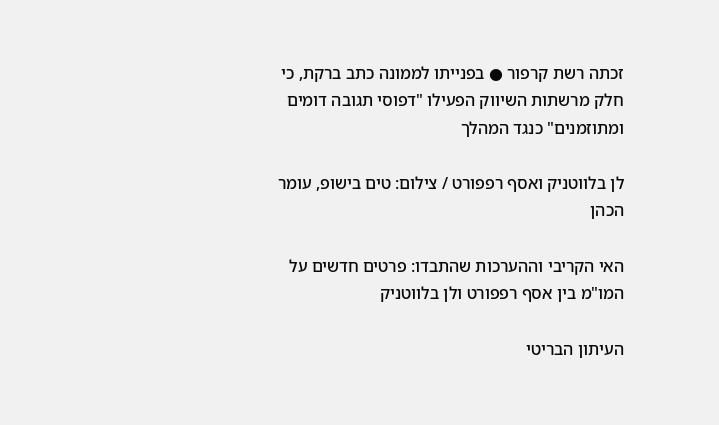זכתה רשת קרפור ● בפנייתו לממונה כתב ברקת, כי חלק מרשתות השיווק הפעילו "דפוסי תגובה דומים ומתוזמנים" כנגד המהלך

לן בלווטניק ואסף רפפורט / צילום: טים בישופ, עומר הכהן

האי הקריבי וההערכות שהתבדו: פרטים חדשים על המו"מ בין אסף רפפורט ולן בלווטניק

העיתון הבריטי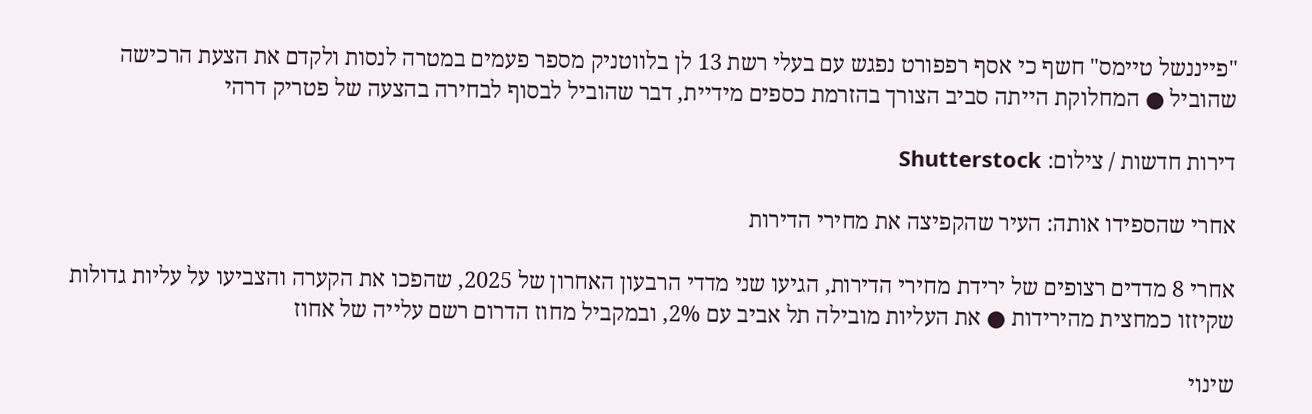"פייננשל טיימס" חשף כי אסף רפפורט נפגש עם בעלי רשת 13 לן בלווטניק מספר פעמים במטרה לנסות ולקדם את הצעת הרכישה שהוביל ● המחלוקת הייתה סביב הצורך בהזרמת כספים מידיית, דבר שהוביל לבסוף לבחירה בהצעה של פטריק דרהי

דירות חדשות / צילום: Shutterstock

אחרי שהספידו אותה: העיר שהקפיצה את מחירי הדירות

אחרי 8 מדדים רצופים של ירידת מחירי הדירות, הגיעו שני מדדי הרבעון האחרון של 2025, שהפכו את הקערה והצביעו על עליות גדולות שקיזזו כמחצית מהירידות ● את העליות מובילה תל אביב עם 2%, ובמקביל מחוז הדרום רשם עלייה של אחוז

שינוי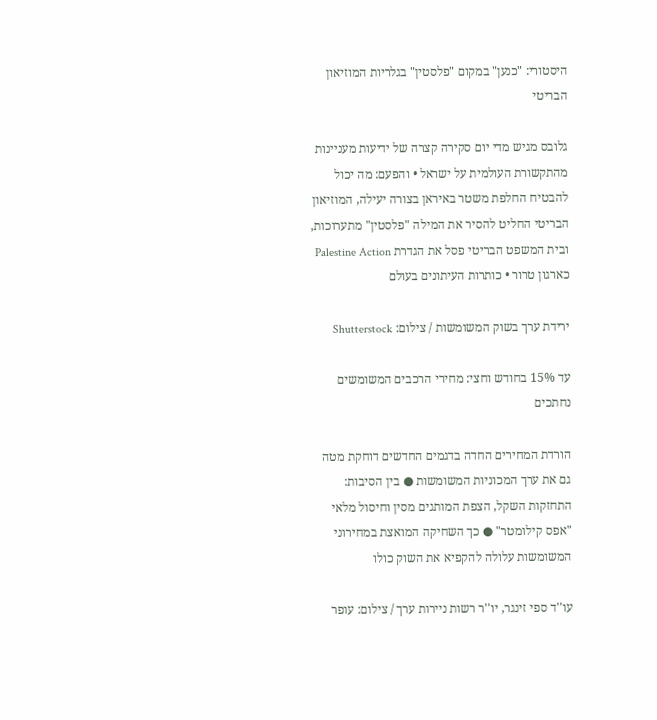היסטורי: "כנען" במקום "פלסטין" בגלריות המוזיאון הבריטי

גלובס מגיש מדי יום סקירה קצרה של ידיעות מעניינות מהתקשורת העולמית על ישראל • והפעם: מה יכול להבטיח החלפת משטר באיראן בצורה יעילה, המוזיאון הבריטי החליט להסיר את המילה "פלסטין" מתערוכות, ובית המשפט הבריטי פסל את הגדרת Palestine Action כארגון טרור • כותרות העיתונים בעולם

ירידת ערך בשוק המשומשות / צילום: Shutterstock

עד 15% בחודש וחצי: מחירי הרכבים המשומשים נחתכים

הורדת המחירים החדה בדגמים החדשים דוחקת מטה גם את ערך המכוניות המשומשות ● בין הסיבות: התחזקות השקל, הצפת המותגים מסין וחיסול מלאי "אפס קילומטר" ● כך השחיקה המואצת במחירוני המשומשות עלולה להקפיא את השוק כולו

עו''ד ספי זינגר, יו''ר רשות ניירות ערך / צילום: עופר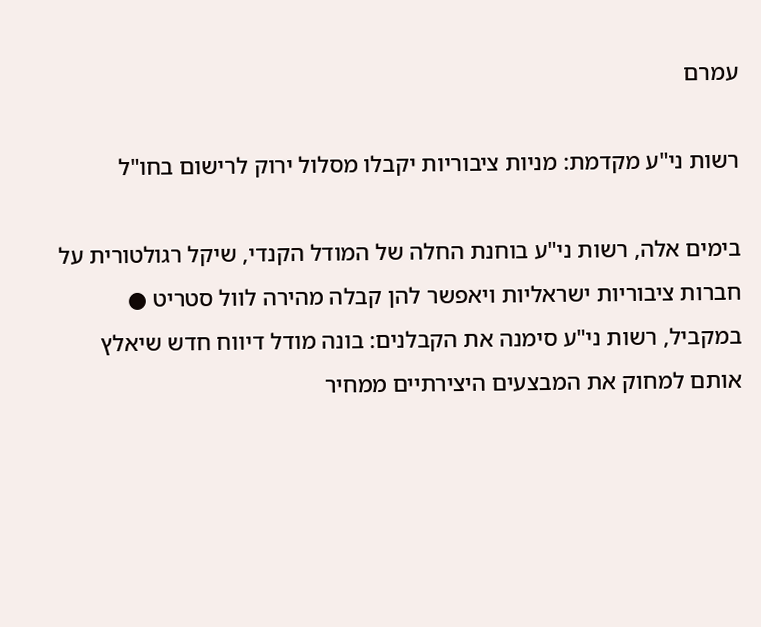עמרם

רשות ני"ע מקדמת: מניות ציבוריות יקבלו מסלול ירוק לרישום בחו"ל

בימים אלה, רשות ני"ע בוחנת החלה של המודל הקנדי, שיקל רגולטורית על חברות ציבוריות ישראליות ויאפשר להן קבלה מהירה לוול סטריט ● במקביל, רשות ני"ע סימנה את הקבלנים: בונה מודל דיווח חדש שיאלץ אותם למחוק את המבצעים היצירתיים ממחיר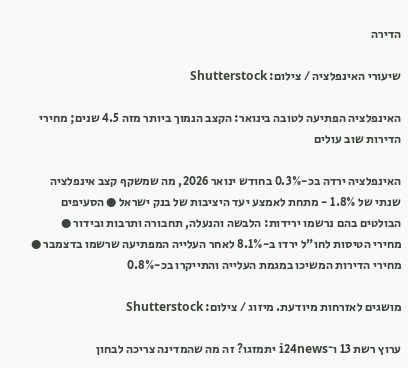הדירה

שיעורי האינפלציה / צילום: Shutterstock

האינפלציה הפתיעה לטובה בינואר: הקצב הנמוך ביותר מזה 4.5 שנים; מחירי הדירות שוב עולים

האינפלציה ירדה בכ-0.3% בחודש ינואר 2026, מה שמשקף קצב אינפלציה שנתי של 1.8% - מתחת לאמצע יעד היציבות של בנק ישראל ● הסעיפים הבולטים בהם נרשמו ירידות: הלבשה והנעלה, תחבורה ותרבות ובידור ● מחירי הטיסות לחו"ל ירדו ב-8.1% לאחר העלייה המפתיעה שרשמו בדצמבר ● מחירי הדירות המשיכו במגמת העלייה והתייקרו בכ-0.8%

מושגים לאזרחות מיודעת. מיזוג / צילום: Shutterstock

ערוץ רשת 13 ו־i24news יתמזגו? זה מה שהמדינה צריכה לבחון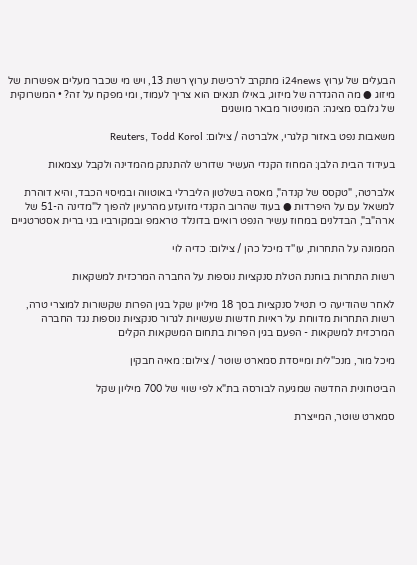הבעלים של ערוץ i24news מתקרב לרכישת ערוץ רשת 13, ויש מי שכבר מעלים אפשרות של מיזוג ● מה ההגדרה של מיזוג, באילו תנאים הוא צריך לעמוד, ומי מפקח על זה? • המשרוקית של גלובס מציגה: המוניטור מבאר מושגים

משאבות נפט באזור קלגרי, אלברטה / צילום: Reuters, Todd Korol

בעידוד הבית הלבן: המחוז הקנדי העשיר שדורש להתנתק מהמדינה ולקבל עצמאות

אלברטה, "טקסס של קנדה", מאסה בשלטון הליברלי באוטווה ובמיסוי הכבד, והיא דוהרת למשאל עם על היפרדות ● בעוד שהרוב הקנדי מזועזע מהרעיון להפוך ל"מדינה ה-51 של ארה"ב", הבדלנים במחוז עשיר הנפט רואים בדונלד טראמפ ובמקורביו בני ברית אסטרטגיים

הממונה על התחרות, עו''ד מיכל כהן / צילום: כדיה לוי

רשות התחרות בוחנת הטלת סנקציות נוספות על החברה המרכזית למשקאות

לאחר שהודיעה כי תטיל סנקציות בסך 18 מיליון שקל בגין הפרות שקשורות למוצרי טרה, רשות התחרות מדווחת על ראיות חדשות שעשויות לגרור סנקציות נוספות נגד החברה המרכזית למשקאות - הפעם בגין הפרות בתחום המשקאות הקלים

מיכל מור, מנכ''לית ומייסדת סמארט שוטר / צילום: מאיה חבקין

הביטחונית החדשה שמגיעה לבורסה בת"א לפי שווי של 700 מיליון שקל

סמארט שוטר, המייצרת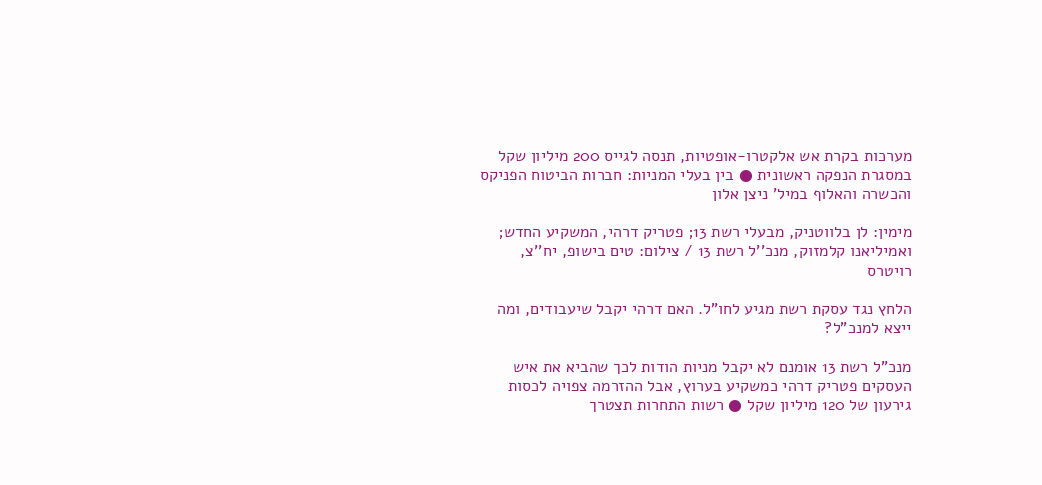מערכות בקרת אש אלקטרו-אופטיות, תנסה לגייס 200 מיליון שקל במסגרת הנפקה ראשונית ● בין בעלי המניות: חברות הביטוח הפניקס והכשרה והאלוף במיל' ניצן אלון

מימין: לן בלווטניק, מבעלי רשת 13; פטריק דרהי, המשקיע החדש; ואמיליאנו קלמזוק, מנכ''ל רשת 13 / צילום: טים בישופ, יח''צ, רויטרס

הלחץ נגד עסקת רשת מגיע לחו"ל. האם דרהי יקבל שיעבודים, ומה ייצא למנכ"ל?

מנכ"ל רשת 13 אומנם לא יקבל מניות הודות לכך שהביא את איש העסקים פטריק דרהי כמשקיע בערוץ, אבל ההזרמה צפויה לכסות גירעון של 120 מיליון שקל ● רשות התחרות תצטרך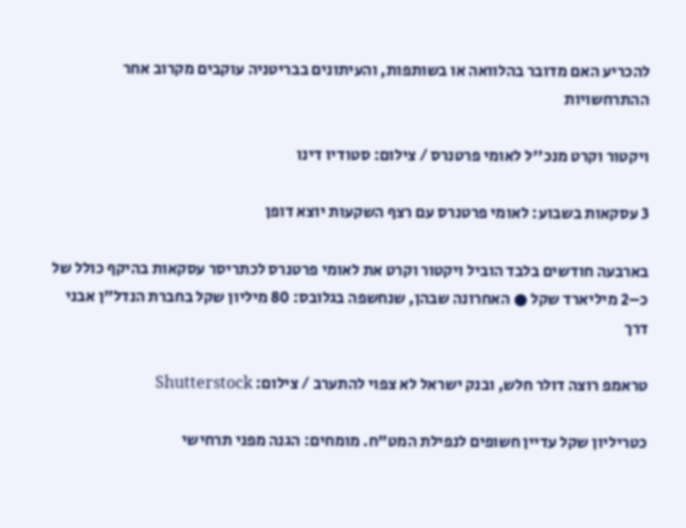להכריע האם מדובר בהלוואה או בשותפות, והעיתונים בבריטניה עוקבים מקרוב אחר ההתרחשויות

ויקטור וקרט מנכ''ל לאומי פרטנרס / צילום: סטודיו דינו

3 עסקאות בשבוע: לאומי פרטנרס עם רצף השקעות יוצא דופן

בארבעה חודשים בלבד הוביל ויקטור וקרט את לאומי פרטנרס לכתריסר עסקאות בהיקף כולל של כ–2 מיליארד שקל ● האחרונה שבהן, שנחשפה בגלובס: 80 מיליון שקל בחברת הנדל"ן אבני דרך

טראמפ רוצה דולר חלש, ובנק ישראל לא צפוי להתערב / צילום: Shutterstock

כטריליון שקל עדיין חשופים לנפילת המט"ח. מומחים: הגנה מפני תרחישי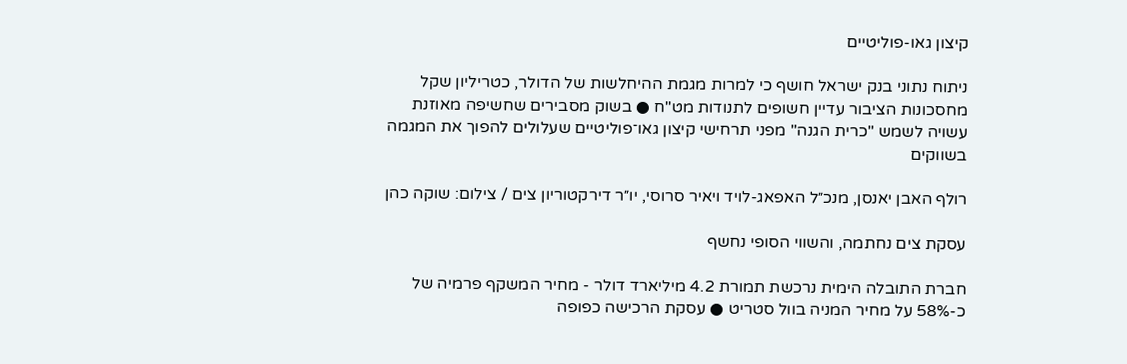קיצון גאו-פוליטיים

ניתוח נתוני בנק ישראל חושף כי למרות מגמת ההיחלשות של הדולר, כטריליון שקל מחסכונות הציבור עדיין חשופים לתנודות מט"ח ● בשוק מסבירים שחשיפה מאוזנת עשויה לשמש "כרית הגנה" מפני תרחישי קיצון גאו־פוליטיים שעלולים להפוך את המגמה בשווקים

רולף האבן יאנסן, מנכ״ל האפאג-לויד ויאיר סרוסי, יו״ר דירקטוריון צים / צילום: שוקה כהן

עסקת צים נחתמה, והשווי הסופי נחשף

חברת התובלה הימית נרכשת תמורת 4.2 מיליארד דולר - מחיר המשקף פרמיה של כ-58% על מחיר המניה בוול סטריט ● עסקת הרכישה כפופה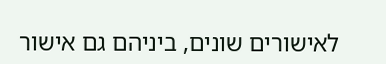לאישורים שונים, ביניהם גם אישור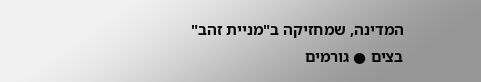המדינה, שמחזיקה ב"מניית זהב" בצים ● גורמים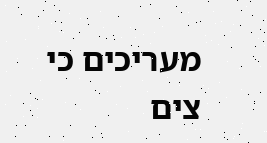מעריכים כי צים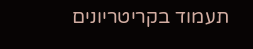תעמוד בקריטריונים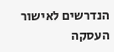הנדרשים לאישור העסקה